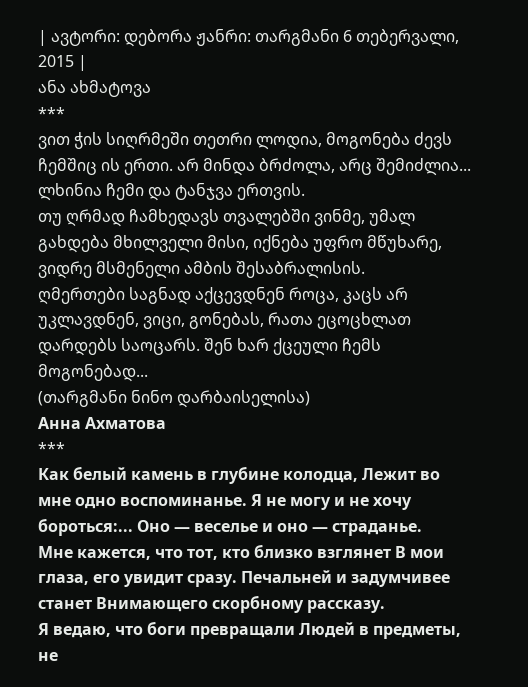| ავტორი: დებორა ჟანრი: თარგმანი 6 თებერვალი, 2015 |
ანა ახმატოვა
***
ვით ჭის სიღრმეში თეთრი ლოდია, მოგონება ძევს ჩემშიც ის ერთი. არ მინდა ბრძოლა, არც შემიძლია... ლხინია ჩემი და ტანჯვა ერთვის.
თუ ღრმად ჩამხედავს თვალებში ვინმე, უმალ გახდება მხილველი მისი, იქნება უფრო მწუხარე, ვიდრე მსმენელი ამბის შესაბრალისის.
ღმერთები საგნად აქცევდნენ როცა, კაცს არ უკლავდნენ, ვიცი, გონებას, რათა ეცოცხლათ დარდებს საოცარს. შენ ხარ ქცეული ჩემს მოგონებად...
(თარგმანი ნინო დარბაისელისა)
Анна Ахматова
***
Как белый камень в глубине колодца, Лежит во мне одно воспоминанье. Я не могу и не хочу бороться:... Оно — веселье и оно — страданье.
Мне кажется, что тот, кто близко взглянет В мои глаза, его увидит сразу. Печальней и задумчивее станет Внимающего скорбному рассказу.
Я ведаю, что боги превращали Людей в предметы, не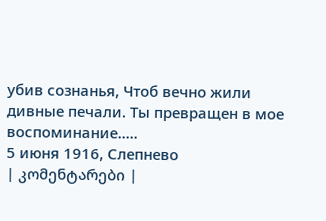убив сознанья, Чтоб вечно жили дивные печали. Ты превращен в мое воспоминание.....
5 июня 1916, Слепнево
| კომენტარები |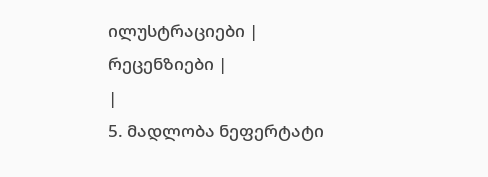ილუსტრაციები |
რეცენზიები |
|
5. მადლობა ნეფერტატი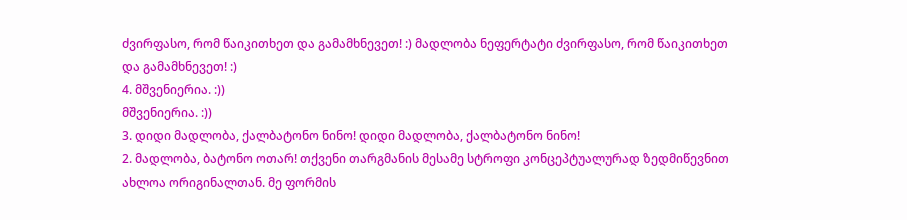ძვირფასო, რომ წაიკითხეთ და გამამხნევეთ! :) მადლობა ნეფერტატი ძვირფასო, რომ წაიკითხეთ და გამამხნევეთ! :)
4. მშვენიერია. :))
მშვენიერია. :))
3. დიდი მადლობა, ქალბატონო ნინო! დიდი მადლობა, ქალბატონო ნინო!
2. მადლობა, ბატონო ოთარ! თქვენი თარგმანის მესამე სტროფი კონცეპტუალურად ზედმიწევნით ახლოა ორიგინალთან. მე ფორმის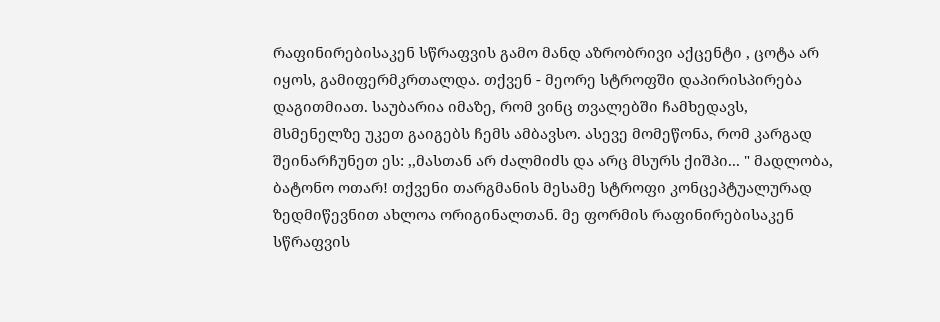რაფინირებისაკენ სწრაფვის გამო მანდ აზრობრივი აქცენტი , ცოტა არ იყოს, გამიფერმკრთალდა. თქვენ - მეორე სტროფში დაპირისპირება დაგითმიათ. საუბარია იმაზე, რომ ვინც თვალებში ჩამხედავს, მსმენელზე უკეთ გაიგებს ჩემს ამბავსო. ასევე მომეწონა, რომ კარგად შეინარჩუნეთ ეს: ,,მასთან არ ძალმიძს და არც მსურს ქიშპი... " მადლობა, ბატონო ოთარ! თქვენი თარგმანის მესამე სტროფი კონცეპტუალურად ზედმიწევნით ახლოა ორიგინალთან. მე ფორმის რაფინირებისაკენ სწრაფვის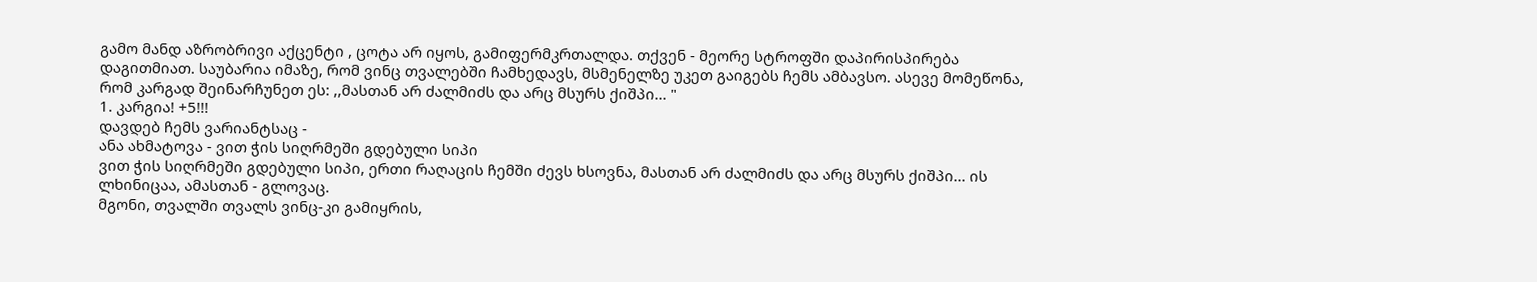გამო მანდ აზრობრივი აქცენტი , ცოტა არ იყოს, გამიფერმკრთალდა. თქვენ - მეორე სტროფში დაპირისპირება დაგითმიათ. საუბარია იმაზე, რომ ვინც თვალებში ჩამხედავს, მსმენელზე უკეთ გაიგებს ჩემს ამბავსო. ასევე მომეწონა, რომ კარგად შეინარჩუნეთ ეს: ,,მასთან არ ძალმიძს და არც მსურს ქიშპი... "
1. კარგია! +5!!!
დავდებ ჩემს ვარიანტსაც -
ანა ახმატოვა - ვით ჭის სიღრმეში გდებული სიპი
ვით ჭის სიღრმეში გდებული სიპი, ერთი რაღაცის ჩემში ძევს ხსოვნა, მასთან არ ძალმიძს და არც მსურს ქიშპი... ის ლხინიცაა, ამასთან - გლოვაც.
მგონი, თვალში თვალს ვინც-კი გამიყრის,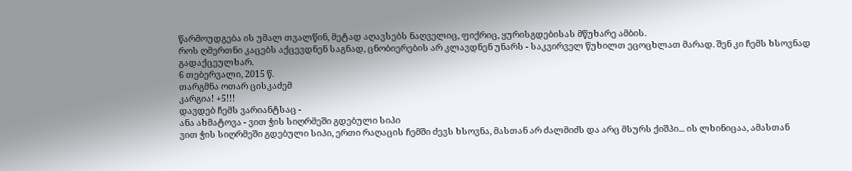წარმოუდგება ის უმალ თვალწინ, მეტად აღავსებს ნაღველიც, ფიქრიც, ყურისგდებისას მწუხარე ამბის.
როს ღმერთნი კაცებს აქცევდნენ საგნად, ცნობიერების არ კლავდნენ უნარს - საკვირველ წუხილთ ეცოცხლათ მარად. შენ კი ჩემს ხსოვნად გადაქცეულხარ.
6 თებერვალი, 2015 წ.
თარგმნა ოთარ ცისკაძემ
კარგია! +5!!!
დავდებ ჩემს ვარიანტსაც -
ანა ახმატოვა - ვით ჭის სიღრმეში გდებული სიპი
ვით ჭის სიღრმეში გდებული სიპი, ერთი რაღაცის ჩემში ძევს ხსოვნა, მასთან არ ძალმიძს და არც მსურს ქიშპი... ის ლხინიცაა, ამასთან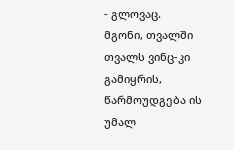- გლოვაც.
მგონი, თვალში თვალს ვინც-კი გამიყრის, წარმოუდგება ის უმალ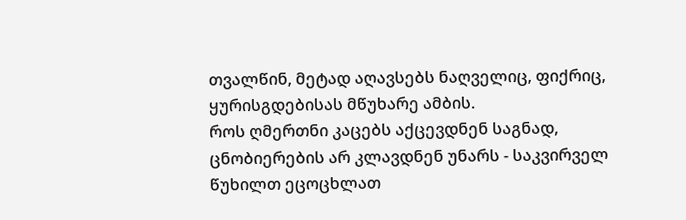თვალწინ, მეტად აღავსებს ნაღველიც, ფიქრიც, ყურისგდებისას მწუხარე ამბის.
როს ღმერთნი კაცებს აქცევდნენ საგნად, ცნობიერების არ კლავდნენ უნარს - საკვირველ წუხილთ ეცოცხლათ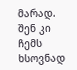მარად. შენ კი ჩემს ხსოვნად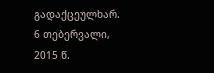გადაქცეულხარ.
6 თებერვალი, 2015 წ.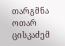თარგმნა ოთარ ცისკაძემ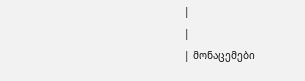|
|
| მონაცემები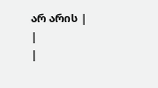არ არის |
|
|